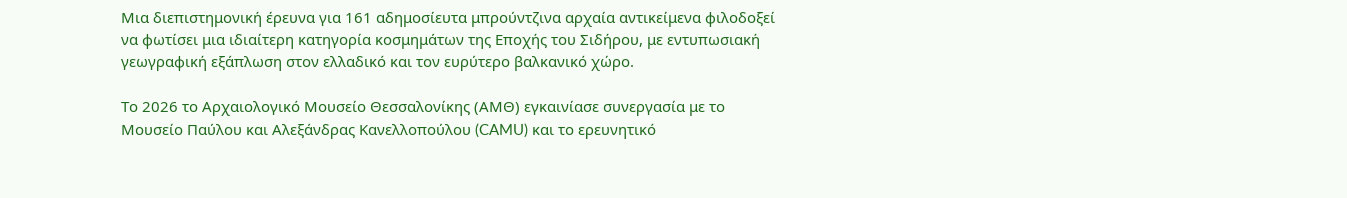Μια διεπιστημονική έρευνα για 161 αδημοσίευτα μπρούντζινα αρχαία αντικείμενα φιλοδοξεί να φωτίσει μια ιδιαίτερη κατηγορία κοσμημάτων της Εποχής του Σιδήρου, με εντυπωσιακή γεωγραφική εξάπλωση στον ελλαδικό και τον ευρύτερο βαλκανικό χώρο.

Το 2026 το Αρχαιολογικό Μουσείο Θεσσαλονίκης (ΑΜΘ) εγκαινίασε συνεργασία με το Μουσείο Παύλου και Αλεξάνδρας Κανελλοπούλου (CAMU) και το ερευνητικό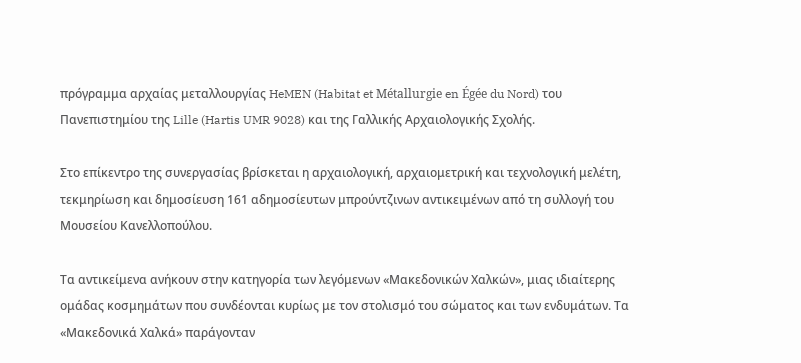πρόγραμμα αρχαίας μεταλλουργίας HeMEN (Habitat et Métallurgie en Égée du Nord) του Πανεπιστημίου της Lille (Hartis UMR 9028) και της Γαλλικής Αρχαιολογικής Σχολής.

Στο επίκεντρο της συνεργασίας βρίσκεται η αρχαιολογική, αρχαιομετρική και τεχνολογική μελέτη, τεκμηρίωση και δημοσίευση 161 αδημοσίευτων μπρούντζινων αντικειμένων από τη συλλογή του Μουσείου Κανελλοπούλου.

Τα αντικείμενα ανήκουν στην κατηγορία των λεγόμενων «Μακεδονικών Χαλκών», μιας ιδιαίτερης ομάδας κοσμημάτων που συνδέονται κυρίως με τον στολισμό του σώματος και των ενδυμάτων. Τα «Μακεδονικά Χαλκά» παράγονταν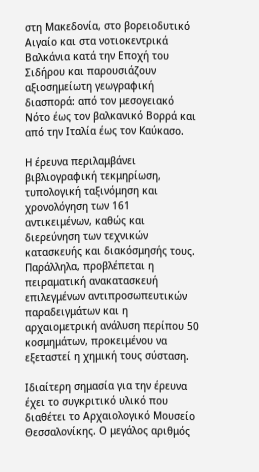στη Μακεδονία, στο βορειοδυτικό Αιγαίο και στα νοτιοκεντρικά Βαλκάνια κατά την Εποχή του Σιδήρου και παρουσιάζουν αξιοσημείωτη γεωγραφική διασπορά: από τον μεσογειακό Νότο έως τον βαλκανικό Βορρά και από την Ιταλία έως τον Καύκασο.

Η έρευνα περιλαμβάνει βιβλιογραφική τεκμηρίωση, τυπολογική ταξινόμηση και χρονολόγηση των 161 αντικειμένων, καθώς και διερεύνηση των τεχνικών κατασκευής και διακόσμησής τους. Παράλληλα, προβλέπεται η πειραματική ανακατασκευή επιλεγμένων αντιπροσωπευτικών παραδειγμάτων και η αρχαιομετρική ανάλυση περίπου 50 κοσμημάτων, προκειμένου να εξεταστεί η χημική τους σύσταση.

Ιδιαίτερη σημασία για την έρευνα έχει το συγκριτικό υλικό που διαθέτει το Αρχαιολογικό Μουσείο Θεσσαλονίκης. Ο μεγάλος αριθμός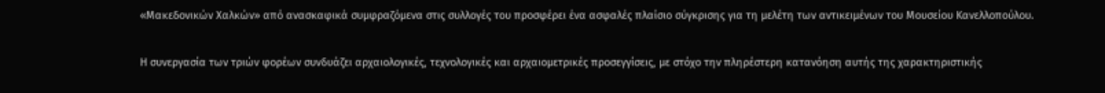«Μακεδονικών Χαλκών» από ανασκαφικά συμφραζόμενα στις συλλογές του προσφέρει ένα ασφαλές πλαίσιο σύγκρισης για τη μελέτη των αντικειμένων του Μουσείου Κανελλοπούλου.

Η συνεργασία των τριών φορέων συνδυάζει αρχαιολογικές, τεχνολογικές και αρχαιομετρικές προσεγγίσεις, με στόχο την πληρέστερη κατανόηση αυτής της χαρακτηριστικής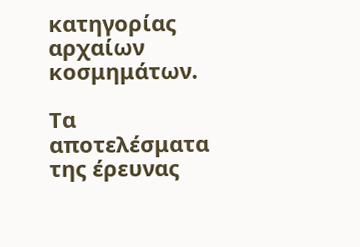κατηγορίας αρχαίων κοσμημάτων.

Τα αποτελέσματα της έρευνας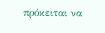πρόκειται να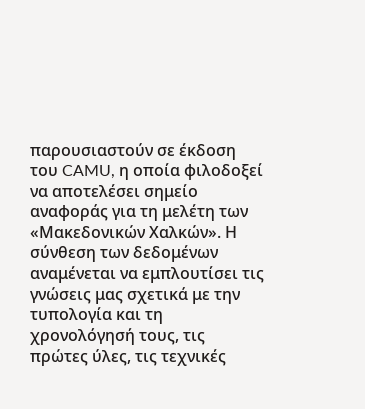παρουσιαστούν σε έκδοση του CAMU, η οποία φιλοδοξεί να αποτελέσει σημείο αναφοράς για τη μελέτη των «Μακεδονικών Χαλκών». Η σύνθεση των δεδομένων αναμένεται να εμπλουτίσει τις γνώσεις μας σχετικά με την τυπολογία και τη χρονολόγησή τους, τις πρώτες ύλες, τις τεχνικές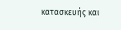κατασκευής και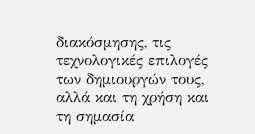διακόσμησης, τις τεχνολογικές επιλογές των δημιουργών τους, αλλά και τη χρήση και τη σημασία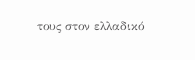τους στον ελλαδικό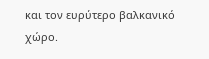και τον ευρύτερο βαλκανικό χώρο.